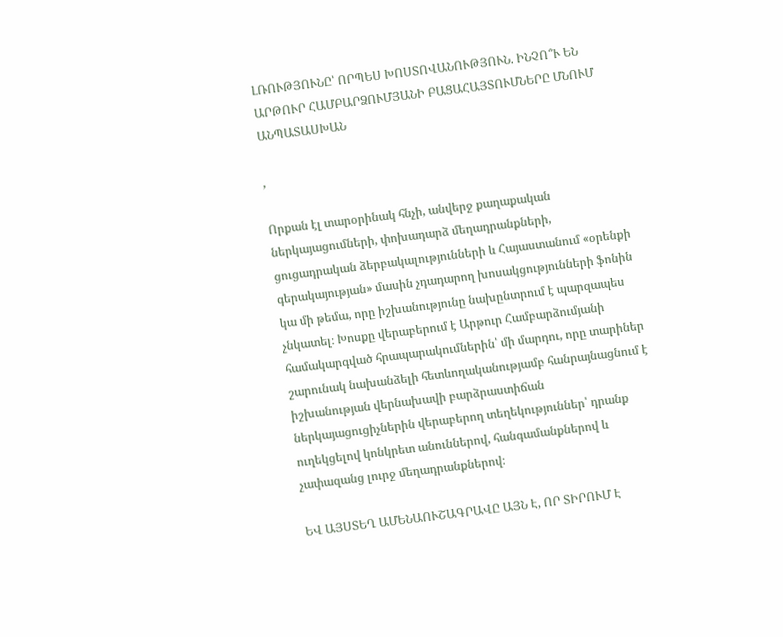ԼՌՈՒԹՅՈՒՆԸ՝ ՈՐՊԵՍ ԽՈՍՏՈՎԱՆՈՒԹՅՈՒՆ. ԻՆՉՈ՞Ւ ԵՆ ԱՐԹՈՒՐ ՀԱՄԲԱՐՁՈՒՄՅԱՆԻ ԲԱՑԱՀԱՅՏՈՒՄՆԵՐԸ ՄՆՈՒՄ ԱՆՊԱՏԱՍԽԱՆ

,

Որքան էլ տարօրինակ հնչի, անվերջ քաղաքական ներկայացումների, փոխադարձ մեղադրանքների, ցուցադրական ձերբակալությունների և Հայաստանում «օրենքի գերակայության» մասին չդադարող խոսակցությունների ֆոնին կա մի թեմա, որը իշխանությունը նախընտրում է պարզապես չնկատել։ Խոսքը վերաբերում է Արթուր Համբարձումյանի համակարգված հրապարակումներին՝ մի մարդու, որը տարիներ շարունակ նախանձելի հետևողականությամբ հանրայնացնում է իշխանության վերնախավի բարձրաստիճան ներկայացուցիչներին վերաբերող տեղեկություններ՝ դրանք ուղեկցելով կոնկրետ անուններով, հանգամանքներով և չափազանց լուրջ մեղադրանքներով։

ԵՎ ԱՅՍՏԵՂ ԱՄԵՆԱՈՒՇԱԳՐԱՎԸ ԱՅՆ Է, ՈՐ ՏԻՐՈՒՄ Է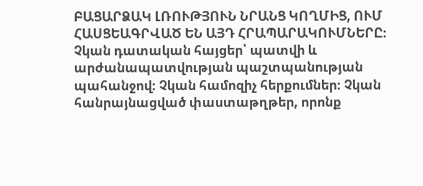ԲԱՑԱՐՁԱԿ ԼՌՈՒԹՅՈՒՆ ՆՐԱՆՑ ԿՈՂՄԻՑ, ՈՒՄ ՀԱՍՑԵԱԳՐՎԱԾ ԵՆ ԱՅԴ ՀՐԱՊԱՐԱԿՈՒՄՆԵՐԸ։ Չկան դատական հայցեր՝ պատվի և արժանապատվության պաշտպանության պահանջով։ Չկան համոզիչ հերքումներ։ Չկան հանրայնացված փաստաթղթեր, որոնք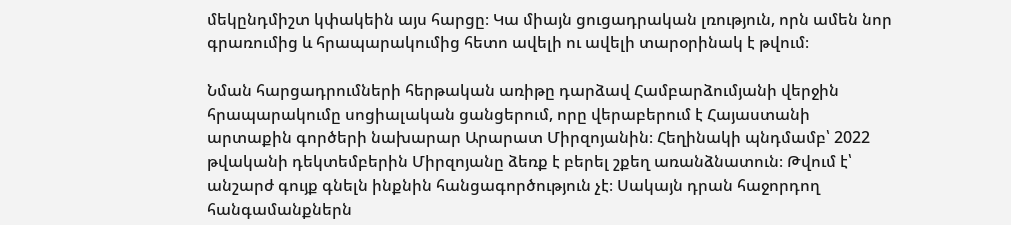մեկընդմիշտ կփակեին այս հարցը։ Կա միայն ցուցադրական լռություն, որն ամեն նոր գրառումից և հրապարակումից հետո ավելի ու ավելի տարօրինակ է թվում։

Նման հարցադրումների հերթական առիթը դարձավ Համբարձումյանի վերջին հրապարակումը սոցիալական ցանցերում, որը վերաբերում է Հայաստանի արտաքին գործերի նախարար Արարատ Միրզոյանին։ Հեղինակի պնդմամբ՝ 2022 թվականի դեկտեմբերին Միրզոյանը ձեռք է բերել շքեղ առանձնատուն։ Թվում է՝ անշարժ գույք գնելն ինքնին հանցագործություն չէ։ Սակայն դրան հաջորդող հանգամանքներն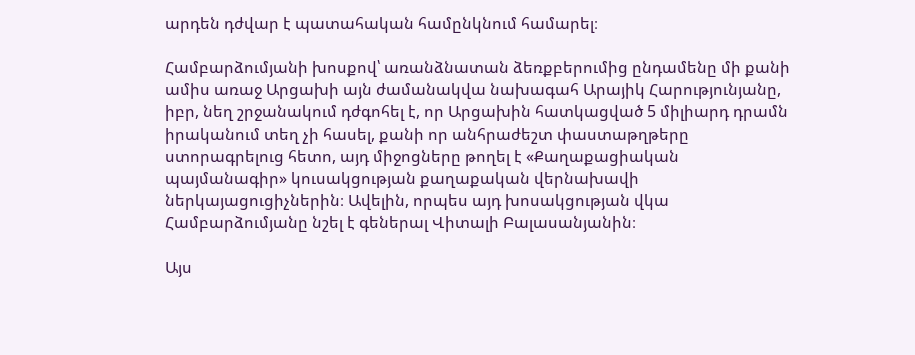արդեն դժվար է պատահական համընկնում համարել։

Համբարձումյանի խոսքով՝ առանձնատան ձեռքբերումից ընդամենը մի քանի ամիս առաջ Արցախի այն ժամանակվա նախագահ Արայիկ Հարությունյանը, իբր, նեղ շրջանակում դժգոհել է, որ Արցախին հատկացված 5 միլիարդ դրամն իրականում տեղ չի հասել, քանի որ անհրաժեշտ փաստաթղթերը ստորագրելուց հետո, այդ միջոցները թողել է «Քաղաքացիական պայմանագիր» կուսակցության քաղաքական վերնախավի ներկայացուցիչներին։ Ավելին, որպես այդ խոսակցության վկա Համբարձումյանը նշել է գեներալ Վիտալի Բալասանյանին։

Այս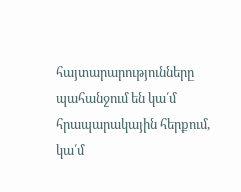հայտարարությունները պահանջում են կա՛մ հրապարակային հերքում, կա՛մ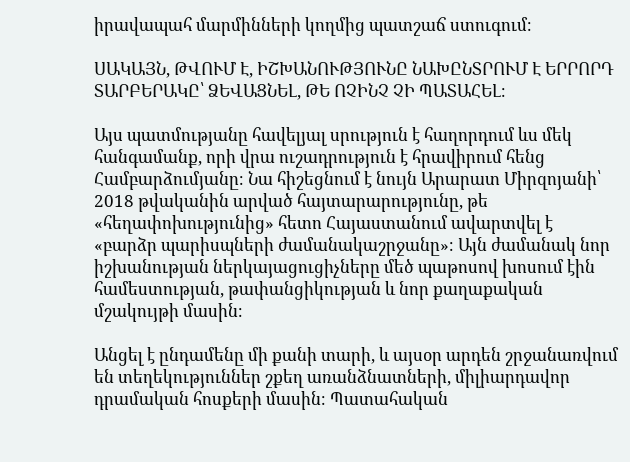իրավապահ մարմինների կողմից պատշաճ ստուգում։

ՍԱԿԱՅՆ, ԹՎՈՒՄ Է, ԻՇԽԱՆՈՒԹՅՈՒՆԸ ՆԱԽԸՆՏՐՈՒՄ Է ԵՐՐՈՐԴ ՏԱՐԲԵՐԱԿԸ՝ ՁԵՎԱՑՆԵԼ, ԹԵ ՈՉԻՆՉ ՉԻ ՊԱՏԱՀԵԼ։

Այս պատմությանը հավելյալ սրություն է հաղորդում ևս մեկ հանգամանք, որի վրա ուշադրություն է հրավիրում հենց Համբարձումյանը։ Նա հիշեցնում է նույն Արարատ Միրզոյանի՝ 2018 թվականին արված հայտարարությունը, թե «հեղափոխությունից» հետո Հայաստանում ավարտվել է «բարձր պարիսպների ժամանակաշրջանը»։ Այն ժամանակ նոր իշխանության ներկայացուցիչները մեծ պաթոսով խոսում էին համեստության, թափանցիկության և նոր քաղաքական մշակույթի մասին։

Անցել է ընդամենը մի քանի տարի, և այսօր արդեն շրջանառվում են տեղեկություններ շքեղ առանձնատների, միլիարդավոր դրամական հոսքերի մասին։ Պատահական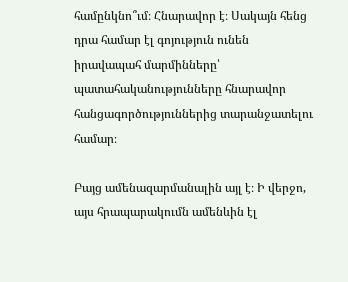համընկնո՞ւմ։ Հնարավոր է։ Սակայն հենց դրա համար էլ գոյություն ունեն իրավապահ մարմինները՝ պատահականությունները հնարավոր հանցագործություններից տարանջատելու համար։

Բայց ամենազարմանալին այլ է։ Ի վերջո, այս հրապարակումն ամենևին էլ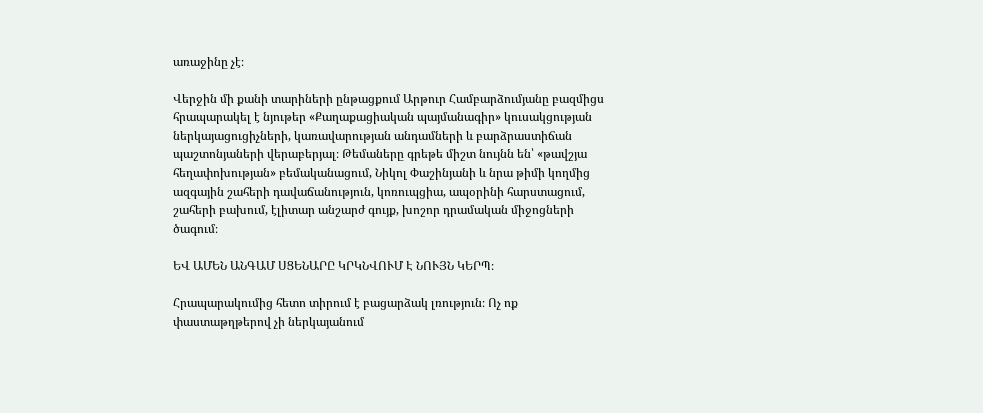առաջինը չէ։

Վերջին մի քանի տարիների ընթացքում Արթուր Համբարձումյանը բազմիցս հրապարակել է նյութեր «Քաղաքացիական պայմանագիր» կուսակցության ներկայացուցիչների, կառավարության անդամների և բարձրաստիճան պաշտոնյաների վերաբերյալ։ Թեմաները գրեթե միշտ նույնն են՝ «թավշյա հեղափոխության» բեմականացում, Նիկոլ Փաշինյանի և նրա թիմի կողմից ազգային շահերի դավաճանություն, կոռուպցիա, ապօրինի հարստացում, շահերի բախում, էլիտար անշարժ գույք, խոշոր դրամական միջոցների ծագում։

ԵՎ ԱՄԵՆ ԱՆԳԱՄ ՍՑԵՆԱՐԸ ԿՐԿՆՎՈՒՄ Է ՆՈՒՅՆ ԿԵՐՊ։

Հրապարակումից հետո տիրում է բացարձակ լռություն։ Ոչ ոք փաստաթղթերով չի ներկայանում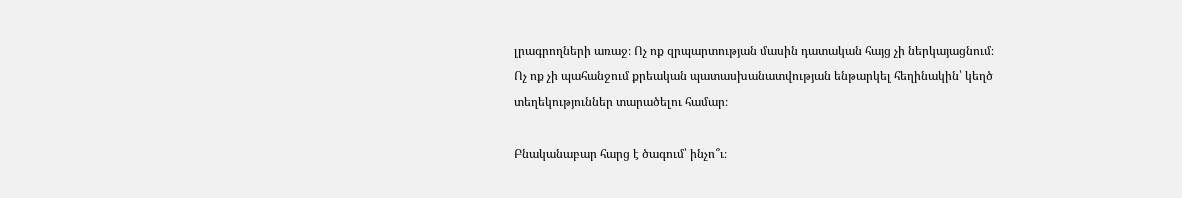լրագրողների առաջ։ Ոչ ոք զրպարտության մասին դատական հայց չի ներկայացնում։ Ոչ ոք չի պահանջում քրեական պատասխանատվության ենթարկել հեղինակին՝ կեղծ տեղեկություններ տարածելու համար։

Բնականաբար հարց է ծագում՝ ինչո՞ւ։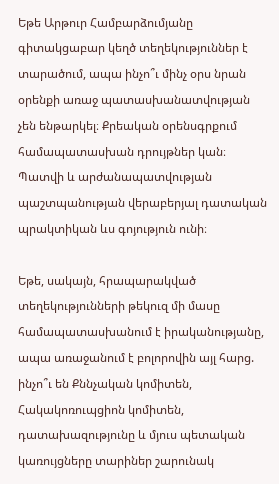Եթե Արթուր Համբարձումյանը գիտակցաբար կեղծ տեղեկություններ է տարածում, ապա ինչո՞ւ մինչ օրս նրան օրենքի առաջ պատասխանատվության չեն ենթարկել։ Քրեական օրենսգրքում համապատասխան դրույթներ կան։ Պատվի և արժանապատվության պաշտպանության վերաբերյալ դատական պրակտիկան ևս գոյություն ունի։

Եթե, սակայն, հրապարակված տեղեկությունների թեկուզ մի մասը համապատասխանում է իրականությանը, ապա առաջանում է բոլորովին այլ հարց. ինչո՞ւ են Քննչական կոմիտեն, Հակակոռուպցիոն կոմիտեն, դատախազությունը և մյուս պետական կառույցները տարիներ շարունակ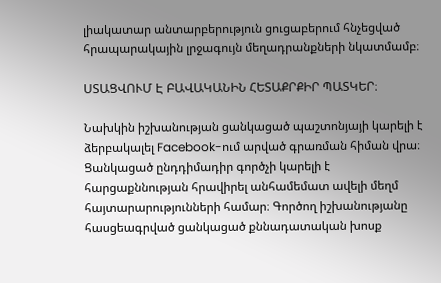լիակատար անտարբերություն ցուցաբերում հնչեցված հրապարակային լրջագույն մեղադրանքների նկատմամբ։

ՍՏԱՑՎՈՒՄ Է ԲԱՎԱԿԱՆԻՆ ՀԵՏԱՔՐՔԻՐ ՊԱՏԿԵՐ։

Նախկին իշխանության ցանկացած պաշտոնյայի կարելի է ձերբակալել Facebook-ում արված գրառման հիման վրա։ Ցանկացած ընդդիմադիր գործչի կարելի է հարցաքննության հրավիրել անհամեմատ ավելի մեղմ հայտարարությունների համար։ Գործող իշխանությանը հասցեագրված ցանկացած քննադատական խոսք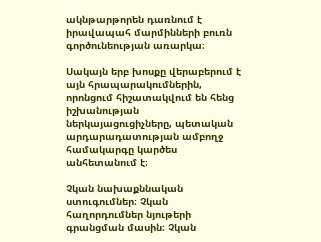ակնթարթորեն դառնում է իրավապահ մարմինների բուռն գործունեության առարկա։

Սակայն երբ խոսքը վերաբերում է այն հրապարակումներին, որոնցում հիշատակվում են հենց իշխանության ներկայացուցիչները, պետական արդարադատության ամբողջ համակարգը կարծես անհետանում է։

Չկան նախաքննական ստուգումներ։ Չկան հաղորդումներ նյութերի գրանցման մասին։ Չկան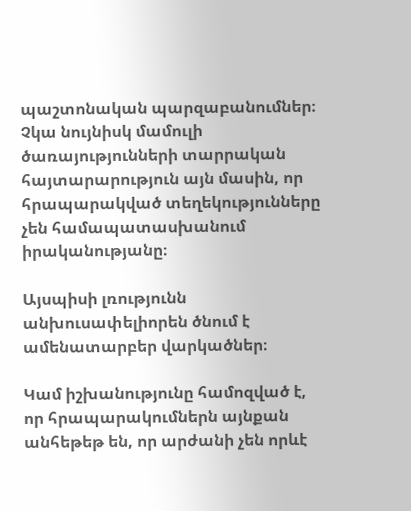պաշտոնական պարզաբանումներ։ Չկա նույնիսկ մամուլի ծառայությունների տարրական հայտարարություն այն մասին, որ հրապարակված տեղեկությունները չեն համապատասխանում իրականությանը։

Այսպիսի լռությունն անխուսափելիորեն ծնում է ամենատարբեր վարկածներ։

Կամ իշխանությունը համոզված է, որ հրապարակումներն այնքան անհեթեթ են, որ արժանի չեն որևէ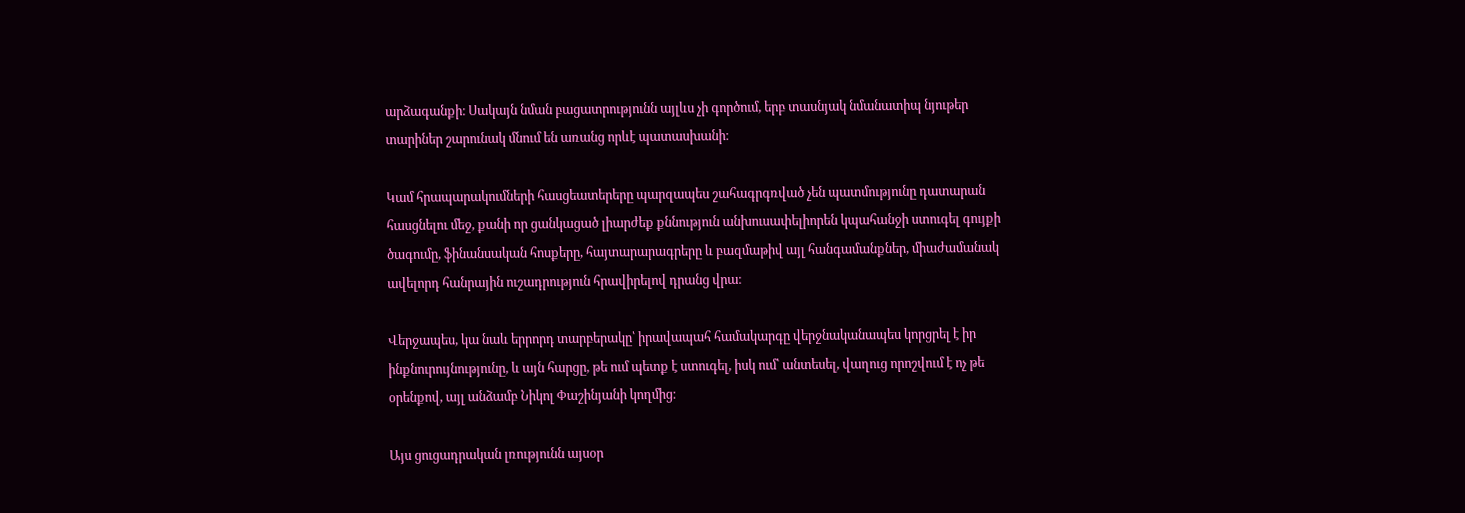արձագանքի։ Սակայն նման բացատրությունն այլևս չի գործում, երբ տասնյակ նմանատիպ նյութեր տարիներ շարունակ մնում են առանց որևէ պատասխանի։

Կամ հրապարակումների հասցեատերերը պարզապես շահագրգռված չեն պատմությունը դատարան հասցնելու մեջ, քանի որ ցանկացած լիարժեք քննություն անխուսափելիորեն կպահանջի ստուգել գույքի ծագումը, ֆինանսական հոսքերը, հայտարարագրերը և բազմաթիվ այլ հանգամանքներ, միաժամանակ ավելորդ հանրային ուշադրություն հրավիրելով դրանց վրա։

Վերջապես, կա նաև երրորդ տարբերակը՝ իրավապահ համակարգը վերջնականապես կորցրել է իր ինքնուրույնությունը, և այն հարցը, թե ում պետք է ստուգել, իսկ ում՝ անտեսել, վաղուց որոշվում է ոչ թե օրենքով, այլ անձամբ Նիկոլ Փաշինյանի կողմից։

Այս ցուցադրական լռությունն այսօր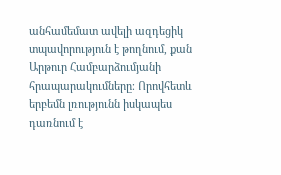անհամեմատ ավելի ազդեցիկ տպավորություն է թողնում, քան Արթուր Համբարձումյանի հրապարակումները։ Որովհետև երբեմն լռությունն իսկապես դառնում է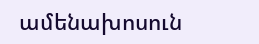ամենախոսուն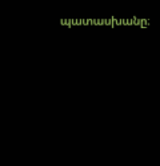պատասխանը։